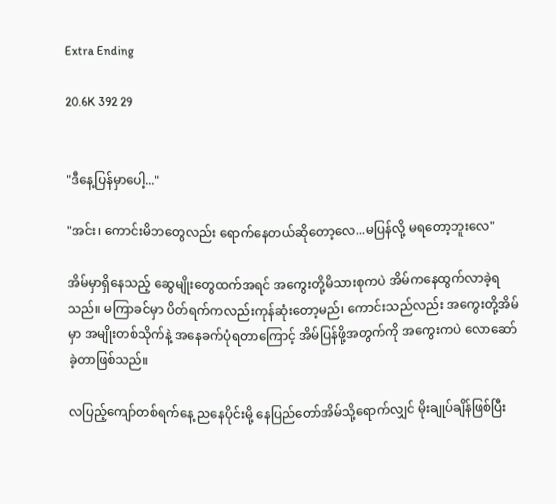Extra Ending

20.6K 392 29


"ဒီနေ့ပြန်မှာပေါ့..."

"အင်း၊ ကောင်းမိဘတွေလည်း ရောက်နေတယ်ဆိုတော့လေ...မပြန်လို့ မရတော့ဘူးလေ"

အိမ်မှာရှိနေသည့် ဆွေမျိုးတွေထက်အရင် အကွေးတို့မိသားစုကပဲ အိမ်ကနေထွက်လာခဲ့ရသည်။ မကြာခင်မှာ ပိတ်ရက်ကလည်းကုန်ဆုံးတော့မည်၊ ကောင်းသည်လည်း အကွေးတို့အိမ်မှာ အမျိုးတစ်သိုက်နဲ့ အနေခက်ပုံရတာကြောင့် အိမ်ပြန်ဖို့အတွက်ကို အကွေးကပဲ လောဆော်ခဲ့တာဖြစ်သည်။

လပြည့်ကျော်တစ်ရက်နေ့ ညနေပိုင်းမို့ နေပြည်တော်အိမ်သို့ရောက်လျှင် မိုးချုပ်ချိန်ဖြစ်ပြီး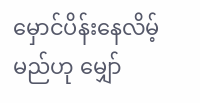မှောင်ပိန်းနေလိမ့်မည်ဟု မျှော်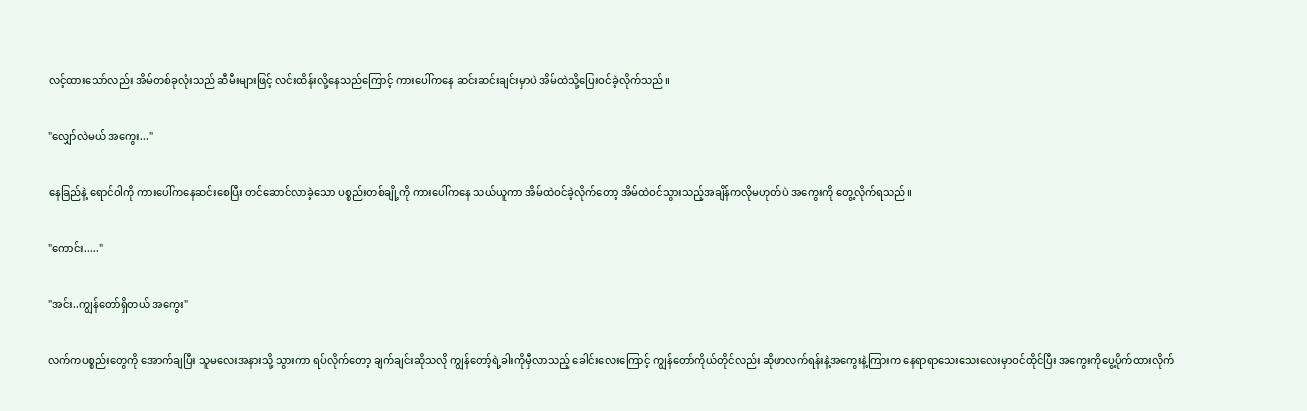လင့်ထားသော်လည်း အိမ်တစ်ခုလုံးသည် ဆီမီးများဖြင့် လင်းထိန်းလို့နေသည်ကြောင့် ကားပေါ်ကနေ ဆင်းဆင်းချင်းမှာပဲ အိမ်ထဲသို့ပြေးဝင်ခဲ့လိုက်သည်။

"လျှော်လဲမယ် အကွေး..."

နေခြည်နဲ့ ရောင်ဝါကို ကားပေါ်ကနေဆင်းစေပြီး တင်ဆောင်လာခဲ့သော ပစ္စည်းတစ်ချို့ကို ကားပေါ်ကနေ သယ်ယူကာ အိမ်ထဲဝင်ခဲ့လိုက်တော့ အိမ်ထဲဝင်သွားသည့်အချိန်ကလိုမဟုတ်ပဲ အကွေးကို တွေ့လိုက်ရသည်။

"ကောင်း....."

"အင်း..ကျွန်တော်ရှိတယ် အကွေး"

လက်ကပစ္စည်းတွေကို အောက်ချပြီး သူမလေးအနားသို့ သွားကာ ရပ်လိုက်တော့ ချက်ချင်းဆိုသလို ကျွန်တော့်ရဲ့ခါးကိုမှီလာသည့် ခေါင်းလေးကြောင့် ကျွန်တော်ကိုယ်တိုင်လည်း ဆိုဖာလက်ရန်းနဲ့အကွေးနဲ့ကြားက နေရာရာသေးသေးလေးမှာဝင်ထိုင်ပြီး အကွေးကိုပွေ့ပိုက်ထားလိုက်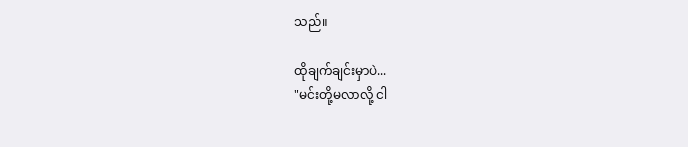သည်။

ထိုချက်ချင်းမှာပဲ...
"မင်းတို့မလာလို့ ငါ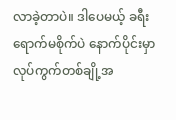လာခဲ့တာပဲ။ ဒါပေမယ့် ခရီးရောက်မစိုက်ပဲ နောက်ပိုင်းမှာ လုပ်ကွက်တစ်ချို့အ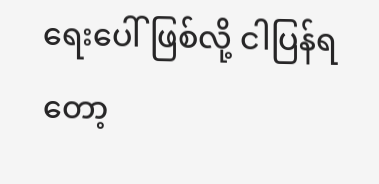ရေးပေါ်ဖြစ်လို့ ငါပြန်ရတော့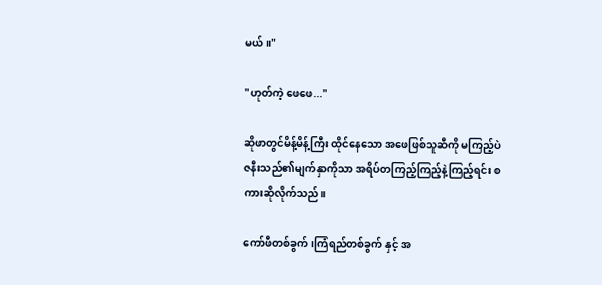မယ်။"

"ဟုတ်ကဲ့ ဖေဖေ..."

ဆိုဖာတွင်မိန့်မိန့်ကြီး ထိုင်နေသော အဖေဖြစ်သူဆီကို မကြည့်ပဲ ဇနီးသည်၏မျက်နှာကိုသာ အရိပ်တကြည့်ကြည့်နဲ့ကြည့်ရင်း စကားဆိုလိုက်သည်။

ကော်ဖီတစ်ခွက်၊ကြံရည်တစ်ခွက် နှင့် အ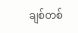ချစ်တစ်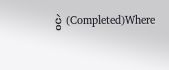ပွဲ (Completed)Where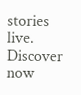stories live. Discover now